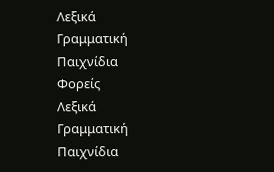Λεξικά
Γραμματική
Παιχνίδια
Φορείς
Λεξικά
Γραμματική
Παιχνίδια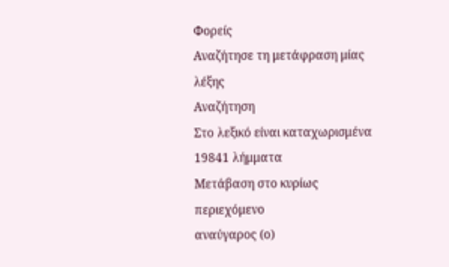Φορείς
Αναζήτησε τη μετάφραση μίας λέξης
Αναζήτηση
Στο λεξικό είναι καταχωρισμένα 19841 λήμματα
Μετάβαση στο κυρίως περιεχόμενο
αναύγαρος (ο)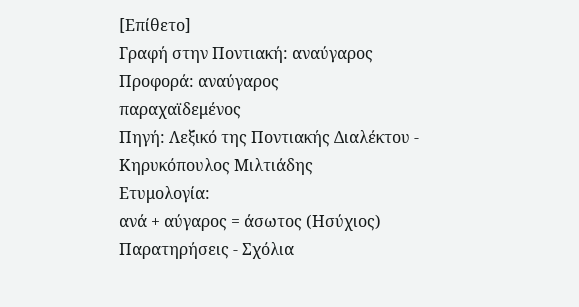[Επίθετο]
Γραφή στην Ποντιακή: αναύγαρος
Προφορά: αναύγαρος
παραχαϊδεμένος
Πηγή: Λεξικό της Ποντιακής Διαλέκτου - Κηρυκόπουλος Μιλτιάδης
Ετυμολογία:
ανά + αύγαρος = άσωτος (Ησύχιος)
Παρατηρήσεις - Σχόλια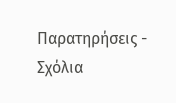Παρατηρήσεις - Σχόλια